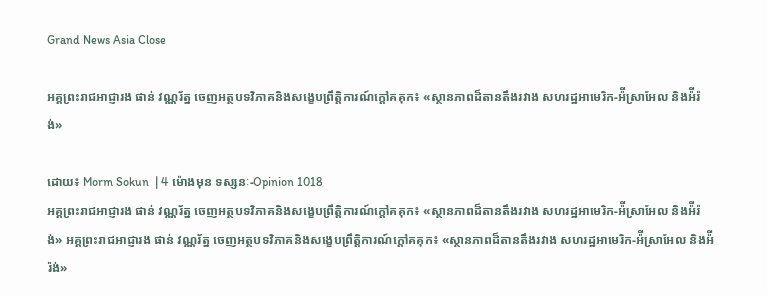Grand News Asia Close

អគ្គព្រះរាជអាជ្ញារង ផាន់ វណ្ណរ័ត្ន ចេញអត្ថបទវិភាគនិងសង្ខេបព្រឹត្តិការណ៍ក្តៅគគុក៖ «ស្ថានភាពដ៏តានតឹងរវាង សហរដ្ឋអាមេរិក-អ៉ីស្រាអែល និងអ៉ីរ៉ង់»

ដោយ៖ Morm Sokun  | 4 ម៉ោងមុន ទស្សនៈ-Opinion 1018
អគ្គព្រះរាជអាជ្ញារង ផាន់ វណ្ណរ័ត្ន ចេញអត្ថបទវិភាគនិងសង្ខេបព្រឹត្តិការណ៍ក្តៅគគុក៖ «ស្ថានភាពដ៏តានតឹងរវាង សហរដ្ឋអាមេរិក-អ៉ីស្រាអែល និងអ៉ីរ៉ង់» អគ្គព្រះរាជអាជ្ញារង ផាន់ វណ្ណរ័ត្ន ចេញអត្ថបទវិភាគនិងសង្ខេបព្រឹត្តិការណ៍ក្តៅគគុក៖ «ស្ថានភាពដ៏តានតឹងរវាង សហរដ្ឋអាមេរិក-អ៉ីស្រាអែល និងអ៉ីរ៉ង់»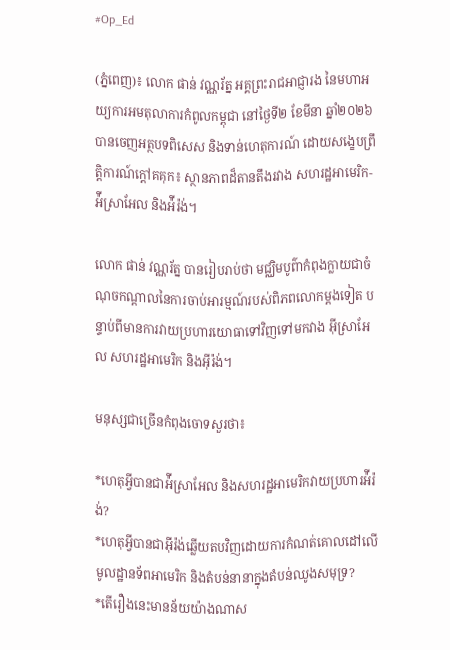#Op_Ed

(ភ្នំពេញ)៖ លោក ផាន់ វណ្ណរ័ត្ន អគ្គព្រះរាជអាជ្ញារង នៃមហាអយ្យការអមតុលាការកំពូលកម្ពុជា នៅថ្ងៃទី២ ខែមីនា ឆ្នាំ២០២៦ បានចេញអត្ថបទពិសេស និងទាន់ហេតុការណ៍ ដោយសង្ខេបព្រឹត្តិការណ៍ក្តៅគគុក៖ ស្ថានភាពដ៏តានតឹងរវាង សហរដ្ឋអាមេរិក-អ៉ីស្រាអែល និងអ៉ីរ៉ង់។

លោក ផាន់ វណ្ណរ័ត្ន បានរៀបរាប់ថា មជ្ឈិមបូព៌ាកំពុងក្លាយជាចំណុចកណ្តាលនៃការចាប់អារម្មណ៍របស់ពិភពលោកម្តងទៀត បន្ទាប់ពីមានការវាយប្រហារយោធាទៅវិញទៅមកវាង អ៊ីស្រាអែល សហរដ្ឋអាមេរិក និងអ៊ីរ៉ង់។

មនុស្សជាច្រើនកំពុងចោទសួរថា៖

*ហេតុអ្វីបានជាអ៉ីស្រាអែល និងសហរដ្ឋអាមេរិកវាយប្រហារអ៉ីរ៉ង់?
*ហេតុអ្វីបានជាអ៊ីរ៉ង់ឆ្លើយតបវិញដោយការកំណត់គោលដៅលើមូលដ្ឋានទ័ពអាមេរិក និងតំបន់នានាក្នុងតំបន់ឈូងសមុទ្រ?
*តើរឿងនេះមានន័យយ៉ាងណាស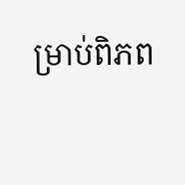ម្រាប់ពិភព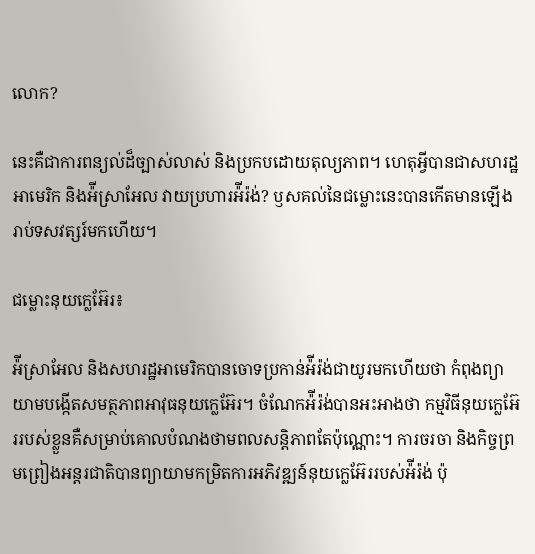លោក?

នេះគឺជាការពន្យល់ដ៏ច្បាស់លាស់ និងប្រកបដោយតុល្យភាព។ ហេតុអ្វីបានជាសហរដ្ឋអាមេរិក និងអ៉ីស្រាអែល វាយប្រហារអ៉ីរ៉ង់? ឫសគល់នៃជម្លោះនេះបានកើតមានឡើងរាប់ទសវត្សរ៍មកហើយ។

ជម្លោះនុយក្លេអ៊ែរ៖

អ៉ីស្រាអែល និងសហរដ្ឋអាមេរិកបានចោទប្រកាន់អ៉ីរ៉ង់ជាយូរមកហើយថា កំពុងព្យាយាមបង្កើតសមត្ថភាពអាវុធនុយក្លេអ៊ែរ។ ចំណែកអ៉ីរ៉ង់បានអះអាងថា កម្មវិធីនុយក្លេអ៊ែររបស់ខ្លួនគឺសម្រាប់គោលបំណងថាមពលសន្តិភាពតែប៉ុណ្ណោះ។ ការចរចា និងកិច្ចព្រមព្រៀងអន្តរជាតិបានព្យាយាមកម្រិតការអភិវឌ្ឍន៍នុយក្លេអ៊ែររបស់អ៉ីរ៉ង់ ប៉ុ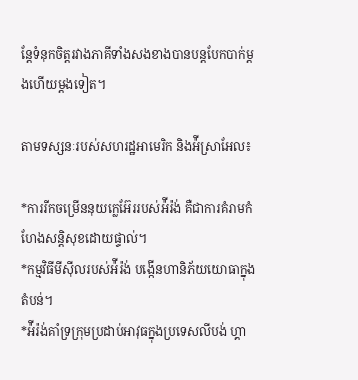ន្តែទំនុកចិត្តរវាងភាគីទាំងសងខាងបានបន្តបែកបាក់ម្តងហើយម្តងទៀត។

តាមទស្សនៈរបស់សហរដ្ឋអាមេរិក និងអ៉ីស្រាអែល៖

*ការរីកចម្រើននុយក្លេអ៊ែររបស់អ៉ីរ៉ង់ គឺជាការគំរាមកំហែងសន្តិសុខដោយផ្ទាល់។
*កម្មវិធីមីស៊ីលរបស់អ៉ីរ៉ង់ បង្កើនហានិភ័យយោធាក្នុងតំបន់។
*អ៉ីរ៉ង់គាំទ្រក្រុមប្រដាប់អាវុធក្នុងប្រទេសលីបង់ ហ្គា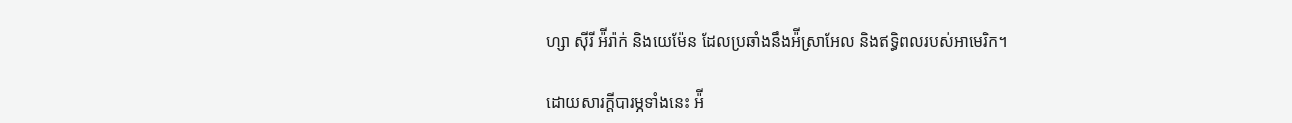ហ្សា ស៊ីរី អ៉ីរ៉ាក់ និងយេម៉ែន ដែលប្រឆាំងនឹងអ៉ីស្រាអែល និងឥទ្ធិពលរបស់អាមេរិក។

ដោយសារក្តីបារម្ភទាំងនេះ អ៉ី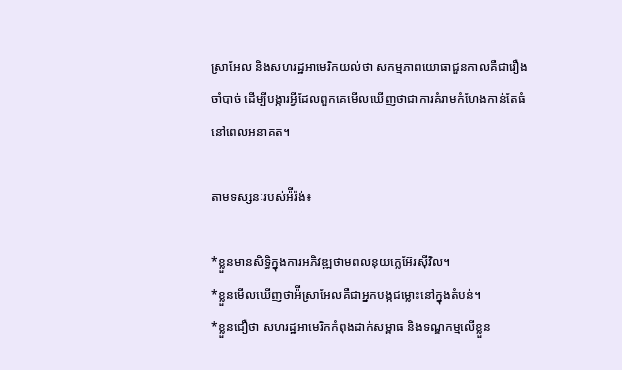ស្រាអែល និងសហរដ្ឋអាមេរិកយល់ថា សកម្មភាពយោធាជួនកាលគឺជារឿងចាំបាច់ ដើម្បីបង្ការអ្វីដែលពួកគេមើលឃើញថាជាការគំរាមកំហែងកាន់តែធំនៅពេលអនាគត។

តាមទស្សនៈរបស់អ៉ីរ៉ង់៖

*ខ្លួនមានសិទ្ធិក្នុងការអភិវឌ្ឍថាមពលនុយក្លេអ៊ែរស៊ីវិល។
*ខ្លួនមើលឃើញថាអ៉ីស្រាអែលគឺជាអ្នកបង្កជម្លោះនៅក្នុងតំបន់។
*ខ្លួនជឿថា សហរដ្ឋអាមេរិកកំពុងដាក់សម្ពាធ និងទណ្ឌកម្មលើខ្លួន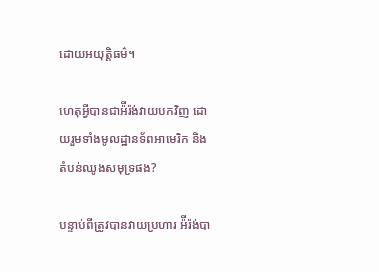ដោយអយុត្តិធម៌។

ហេតុអ្វីបានជាអ៉ីរ៉ង់វាយបកវិញ ដោយរួមទាំងមូលដ្ឋានទ័ពអាមេរិក និងតំបន់ឈូងសមុទ្រផង?

បន្ទាប់ពីត្រូវបានវាយប្រហារ អ៉ីរ៉ង់បា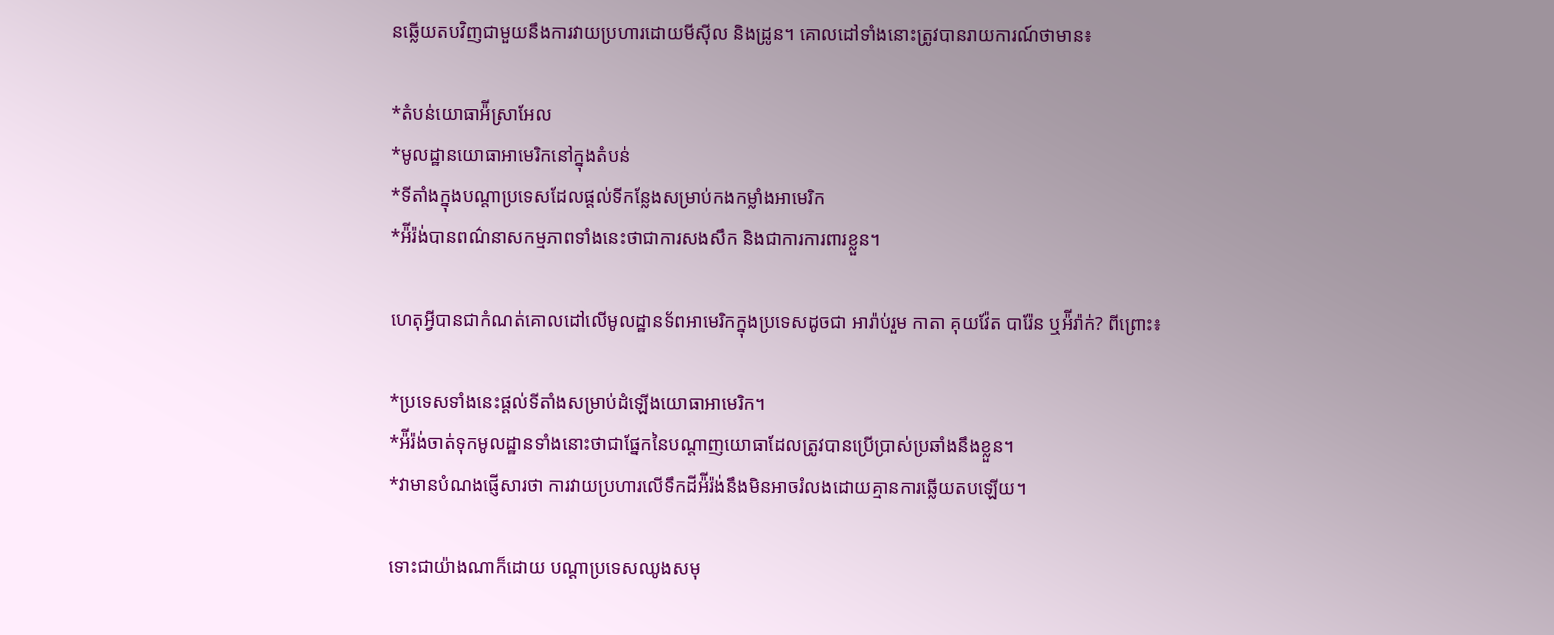នឆ្លើយតបវិញជាមួយនឹងការវាយប្រហារដោយមីស៊ីល និងដ្រូន។ គោលដៅទាំងនោះត្រូវបានរាយការណ៍ថាមាន៖

*តំបន់យោធាអ៉ីស្រាអែល
*មូលដ្ឋានយោធាអាមេរិកនៅក្នុងតំបន់
*ទីតាំងក្នុងបណ្តាប្រទេសដែលផ្តល់ទីកន្លែងសម្រាប់កងកម្លាំងអាមេរិក
*អ៉ីរ៉ង់បានពណ៌នាសកម្មភាពទាំងនេះថាជាការសងសឹក និងជាការការពារខ្លួន។

ហេតុអ្វីបានជាកំណត់គោលដៅលើមូលដ្ឋានទ័ពអាមេរិកក្នុងប្រទេសដូចជា អារ៉ាប់រួម កាតា គុយវ៉ែត បារ៉ែន ឬអ៉ីរ៉ាក់? ពីព្រោះ៖

*ប្រទេសទាំងនេះផ្តល់ទីតាំងសម្រាប់ដំឡើងយោធាអាមេរិក។
*អ៉ីរ៉ង់ចាត់ទុកមូលដ្ឋានទាំងនោះថាជាផ្នែកនៃបណ្តាញយោធាដែលត្រូវបានប្រើប្រាស់ប្រឆាំងនឹងខ្លួន។
*វាមានបំណងផ្ញើសារថា ការវាយប្រហារលើទឹកដីអ៉ីរ៉ង់នឹងមិនអាចរំលងដោយគ្មានការឆ្លើយតបឡើយ។

ទោះជាយ៉ាងណាក៏ដោយ បណ្តាប្រទេសឈូងសមុ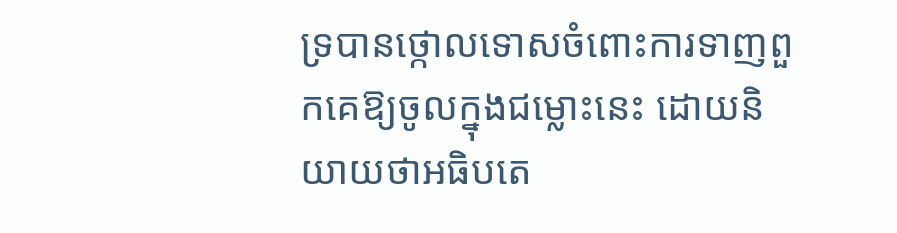ទ្របានថ្កោលទោសចំពោះការទាញពួកគេឱ្យចូលក្នុងជម្លោះនេះ ដោយនិយាយថាអធិបតេ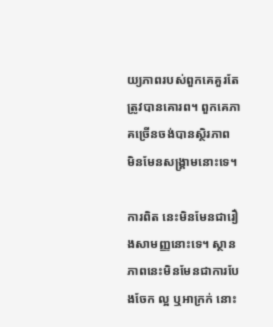យ្យភាពរបស់ពួកគេគួរតែត្រូវបានគោរព។ ពួកគេភាគច្រើនចង់បានស្ថិរភាព មិនមែនសង្គ្រាមនោះទេ។

ការពិត នេះមិនមែនជារឿងសាមញ្ញនោះទេ។ ស្ថានភាពនេះមិនមែនជាការបែងចែក ល្អ ឬអាក្រក់ នោះ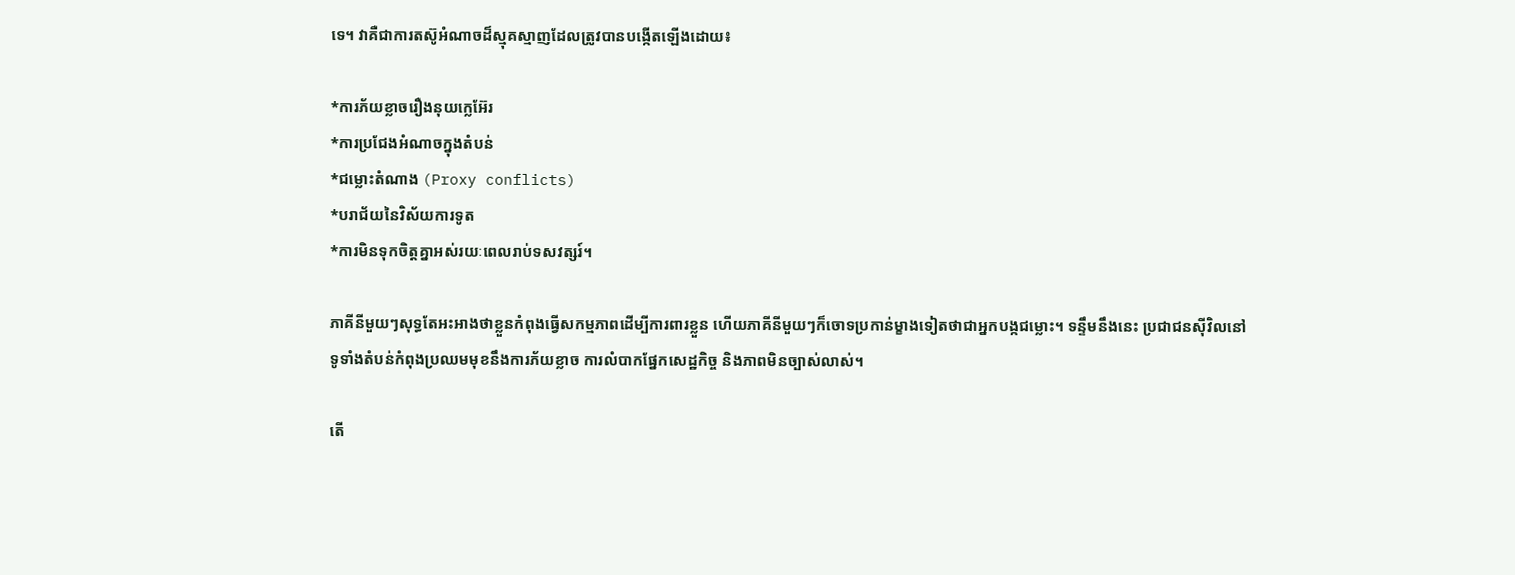ទេ។ វាគឺជាការតស៊ូអំណាចដ៏ស្មុគស្មាញដែលត្រូវបានបង្កើតឡើងដោយ៖

*ការភ័យខ្លាចរឿងនុយក្លេអ៊ែរ
*ការប្រជែងអំណាចក្នុងតំបន់
*ជម្លោះតំណាង (Proxy conflicts)
*បរាជ័យនៃវិស័យការទូត
*ការមិនទុកចិត្តគ្នាអស់រយៈពេលរាប់ទសវត្សរ៍។

ភាគីនីមួយៗសុទ្ធតែអះអាងថាខ្លួនកំពុងធ្វើសកម្មភាពដើម្បីការពារខ្លួន ហើយភាគីនីមួយៗក៏ចោទប្រកាន់ម្ខាងទៀតថាជាអ្នកបង្កជម្លោះ។ ទន្ទឹមនឹងនេះ ប្រជាជនស៊ីវិលនៅទូទាំងតំបន់កំពុងប្រឈមមុខនឹងការភ័យខ្លាច ការលំបាកផ្នែកសេដ្ឋកិច្ច និងភាពមិនច្បាស់លាស់។

តើ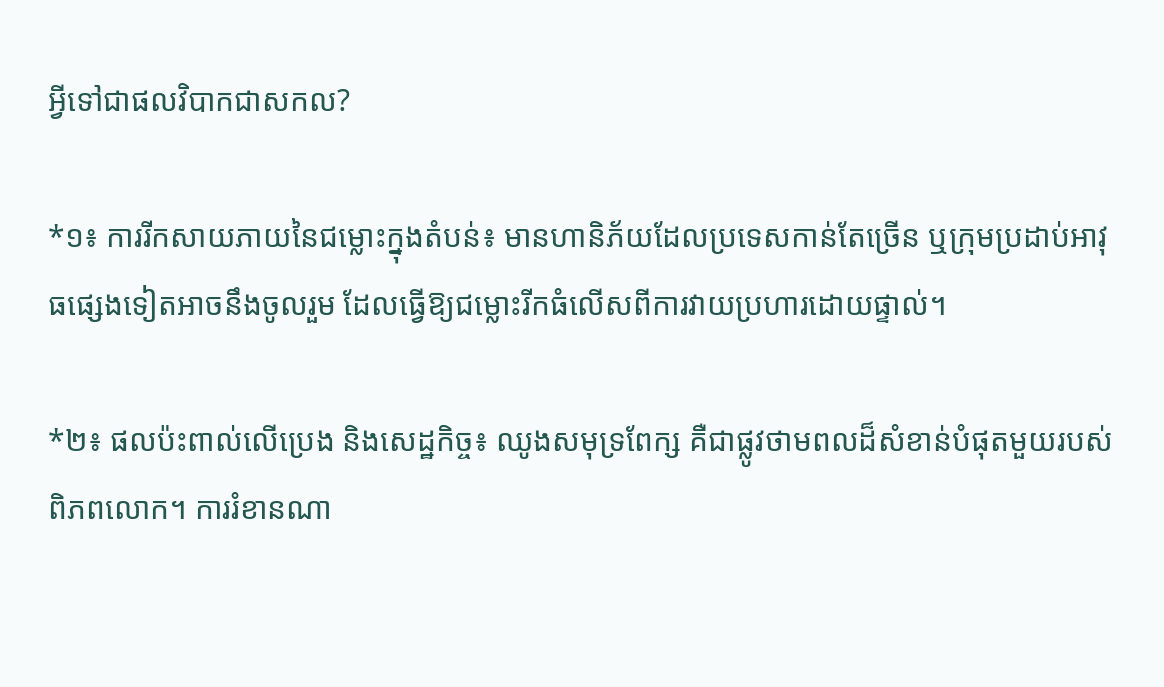អ្វីទៅជាផលវិបាកជាសកល?

*១៖ ការរីកសាយភាយនៃជម្លោះក្នុងតំបន់៖ មានហានិភ័យដែលប្រទេសកាន់តែច្រើន ឬក្រុមប្រដាប់អាវុធផ្សេងទៀតអាចនឹងចូលរួម ដែលធ្វើឱ្យជម្លោះរីកធំលើសពីការវាយប្រហារដោយផ្ទាល់។

*២៖ ផលប៉ះពាល់លើប្រេង និងសេដ្ឋកិច្ច៖ ឈូងសមុទ្រពែក្ស គឺជាផ្លូវថាមពលដ៏សំខាន់បំផុតមួយរបស់ពិភពលោក។ ការរំខានណា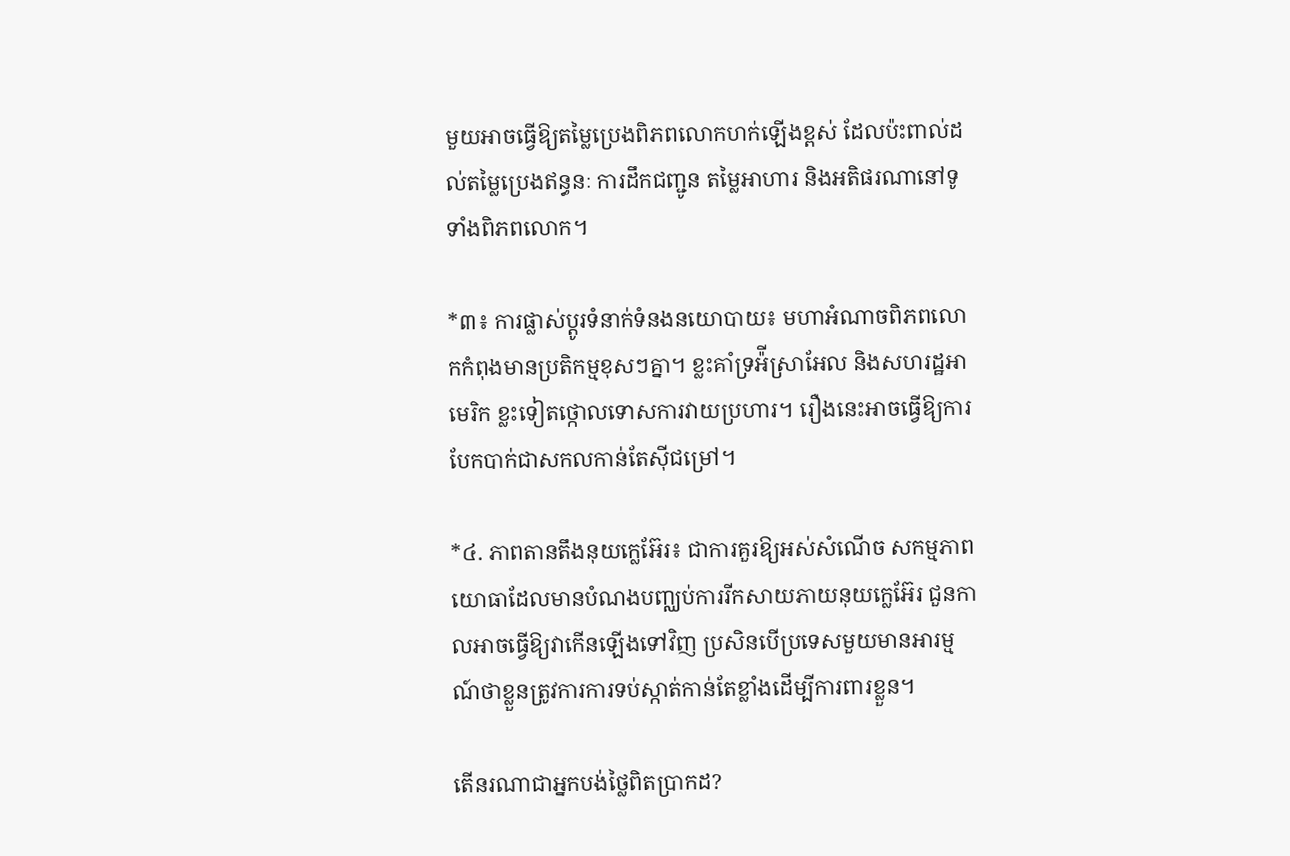មួយអាចធ្វើឱ្យតម្លៃប្រេងពិភពលោកហក់ឡើងខ្ពស់ ដែលប៉ះពាល់ដល់តម្លៃប្រេងឥន្ធនៈ ការដឹកជញ្ជូន តម្លៃអាហារ និងអតិផរណានៅទូទាំងពិភពលោក។

*៣៖ ការផ្លាស់ប្តូរទំនាក់ទំនងនយោបាយ៖ មហាអំណាចពិភពលោកកំពុងមានប្រតិកម្មខុសៗគ្នា។ ខ្លះគាំទ្រអ៉ីស្រាអែល និងសហរដ្ឋអាមេរិក ខ្លះទៀតថ្កោលទោសការវាយប្រហារ។ រឿងនេះអាចធ្វើឱ្យការបែកបាក់ជាសកលកាន់តែស៊ីជម្រៅ។

*៤. ភាពតានតឹងនុយក្លេអ៊ែរ៖ ជាការគួរឱ្យអស់សំណើច សកម្មភាពយោធាដែលមានបំណងបញ្ឈប់ការរីកសាយភាយនុយក្លេអ៊ែរ ជួនកាលអាចធ្វើឱ្យវាកើនឡើងទៅវិញ ប្រសិនបើប្រទេសមួយមានអារម្មណ៍ថាខ្លួនត្រូវការការទប់ស្កាត់កាន់តែខ្លាំងដើម្បីការពារខ្លួន។

តើនរណាជាអ្នកបង់ថ្លៃពិតប្រាកដ?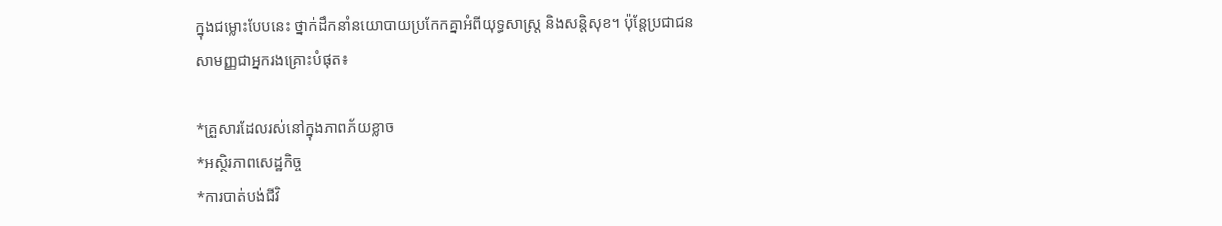ក្នុងជម្លោះបែបនេះ ថ្នាក់ដឹកនាំនយោបាយប្រកែកគ្នាអំពីយុទ្ធសាស្ត្រ និងសន្តិសុខ។ ប៉ុន្តែប្រជាជនសាមញ្ញជាអ្នករងគ្រោះបំផុត៖

*គ្រួសារដែលរស់នៅក្នុងភាពភ័យខ្លាច
*អស្ថិរភាពសេដ្ឋកិច្ច
*ការបាត់បង់ជីវិ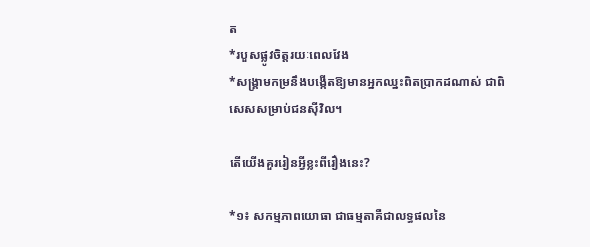ត
*របួសផ្លូវចិត្តរយៈពេលវែង
*សង្គ្រាមកម្រនឹងបង្កើតឱ្យមានអ្នកឈ្នះពិតប្រាកដណាស់ ជាពិសេសសម្រាប់ជនស៊ីវិល។

តើយើងគួររៀនអ្វីខ្លះពីរឿងនេះ?

*១៖ សកម្មភាពយោធា ជាធម្មតាគឺជាលទ្ធផលនៃ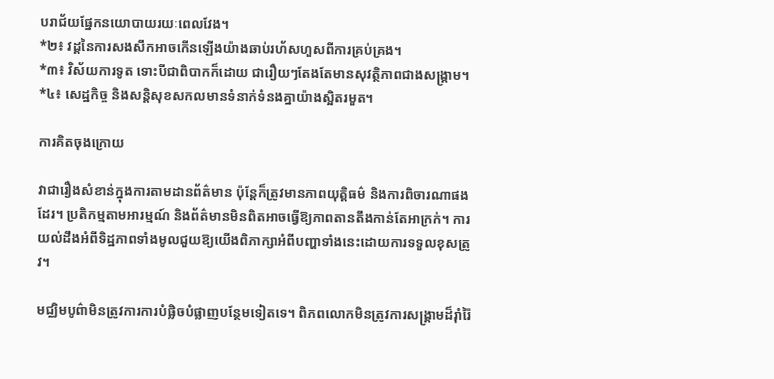បរាជ័យផ្នែកនយោបាយរយៈពេលវែង។
*២៖ វដ្តនៃការសងសឹកអាចកើនឡើងយ៉ាងឆាប់រហ័សហួសពីការគ្រប់គ្រង។
*៣៖ វិស័យការទូត ទោះបីជាពិបាកក៏ដោយ ជារឿយៗតែងតែមានសុវត្ថិភាពជាងសង្គ្រាម។
*៤៖ សេដ្ឋកិច្ច និងសន្តិសុខសកលមានទំនាក់ទំនងគ្នាយ៉ាងស្អិតរមួត។

ការគិតចុងក្រោយ

វាជារឿងសំខាន់ក្នុងការតាមដានព័ត៌មាន ប៉ុន្តែក៏ត្រូវមានភាពយុត្តិធម៌ និងការពិចារណាផងដែរ។ ប្រតិកម្មតាមអារម្មណ៍ និងព័ត៌មានមិនពិតអាចធ្វើឱ្យភាពតានតឹងកាន់តែអាក្រក់។ ការយល់ដឹងអំពីទិដ្ឋភាពទាំងមូលជួយឱ្យយើងពិភាក្សាអំពីបញ្ហាទាំងនេះដោយការទទួលខុសត្រូវ។

មជ្ឈិមបូព៌ាមិនត្រូវការការបំផ្លិចបំផ្លាញបន្ថែមទៀតទេ។ ពិភពលោកមិនត្រូវការសង្គ្រាមដ៏រ៉ាំរ៉ៃ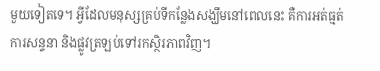មួយទៀតទេ។ អ្វីដែលមនុស្សគ្រប់ទីកន្លែងសង្ឃឹមនៅពេលនេះ គឺការអត់ធ្មត់ ការសន្ទនា និងផ្លូវត្រឡប់ទៅរកស្ថិរភាពវិញ។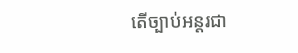តើច្បាប់អន្តរជា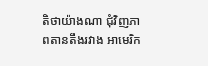តិថាយ៉ាងណា ជុំវិញភាពតានតឹងរវាង អាមេរិក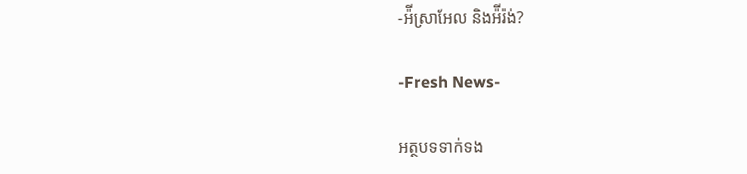-អ៉ីស្រាអែល និងអ៉ីរ៉ង់?

-Fresh News-

អត្ថបទទាក់ទង